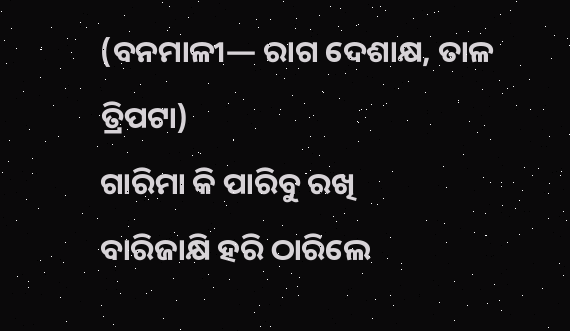(ବନମାଳୀ— ରାଗ ଦେଶାକ୍ଷ, ତାଳ ତ୍ରିପଟା)
ଗାରିମା କି ପାରିବୁ ରଖି
ବାରିଜାକ୍ଷି ହରି ଠାରିଲେ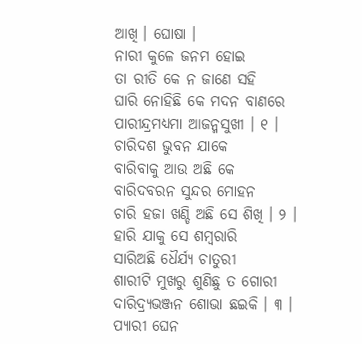ଆଖି । ଘୋଷା ।
ନାରୀ କୁଳେ ଜନମ ହୋଇ
ତା ରୀତି କେ ନ ଜାଣେ ସହି
ଘାରି ନୋହିଛି କେ ମଦନ ବାଣରେ
ପାରୀନ୍ଦ୍ରମଧ୍ୟମା ଆଜନ୍ମସୁଖୀ । ୧ ।
ଚାରିଦଶ ଭୁବନ ଯାକେ
ବାରିବାକୁ ଆଉ ଅଛି କେ
ବାରିଦବରନ ସୁନ୍ଦର ମୋହନ
ଚାରି ହଜା ଖଣ୍ଡି ଅଛି ସେ ଶିଖି । ୨ ।
ହାରି ଯାକୁ ସେ ଶମ୍ବରାରି
ସାରିଅଛି ଧୈର୍ଯ୍ୟ ଚାତୁରୀ
ଶାରୀଟି ମୁଖରୁ ଶୁଣିଛୁ ତ ଗୋରୀ
ଦାରିଦ୍ର୍ୟଭଞ୍ଜନ ଶୋଭା ଛଇକି । ୩ ।
ପ୍ୟାରୀ ଘେନ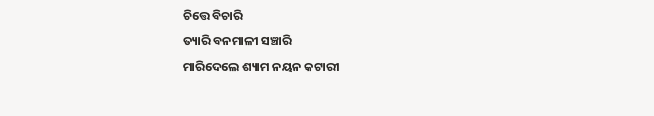ଚିତ୍ତେ ବିଚାରି
ତ୍ୟାରି ବନମାଳୀ ସଞ୍ଚାରି
ମାରିଦେଲେ ଶ୍ୟାମ ନୟନ କଟାରୀ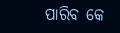ପାରିବ କେ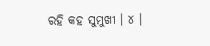ରହି କହ ସୁମୁଖୀ । ୪ ।